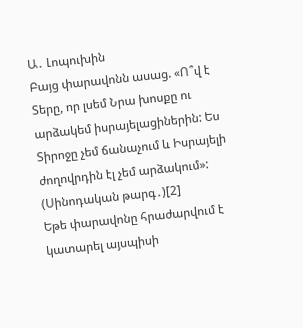Ա․ Լոպուխին
Բայց փարավոնն ասաց. «Ո՞վ է Տերը, որ լսեմ Նրա խոսքը ու արձակեմ իսրայելացիներին: Ես Տիրոջը չեմ ճանաչում և Իսրայելի ժողովրդին էլ չեմ արձակում»: (Սինոդական թարգ․)[2]
Եթե փարավոնը հրաժարվում է կատարել այսպիսի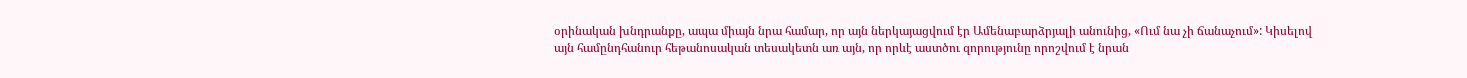օրինական խնդրանքը, ապա միայն նրա համար, որ այն ներկայացվում էր Ամենաբարձրյալի անունից, «Ում նա չի ճանաչում»: Կիսելով այն համընդհանուր հեթանոսական տեսակետն առ այն, որ որևէ աստծու զորությունը որոշվում է նրան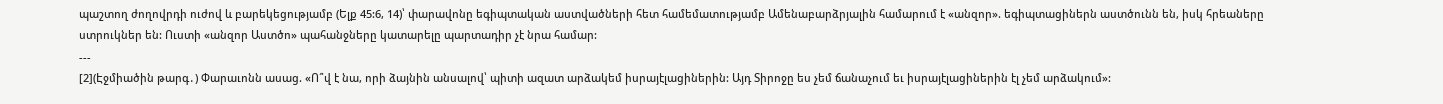պաշտող ժողովրդի ուժով և բարեկեցությամբ (Ելք 45:6, 14)՝ փարավոնը եգիպտական աստվածների հետ համեմատությամբ Ամենաբարձրյալին համարում է «անզոր». եգիպտացիներն աստծունն են, իսկ հրեաները ստրուկներ են: Ուստի «անզոր Աստծո» պահանջները կատարելը պարտադիր չէ նրա համար:
---
[2](Էջմիածին թարգ․) Փարաւոնն ասաց. «Ո՞վ է նա, որի ձայնին անսալով՝ պիտի ազատ արձակեմ իսրայէլացիներին: Այդ Տիրոջը ես չեմ ճանաչում եւ իսրայէլացիներին էլ չեմ արձակում»: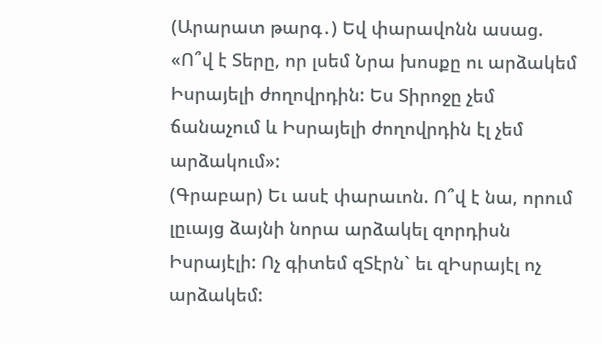(Արարատ թարգ․) Եվ փարավոնն ասաց. «Ո՞վ է Տերը, որ լսեմ Նրա խոսքը ու արձակեմ Իսրայելի ժողովրդին: Ես Տիրոջը չեմ ճանաչում և Իսրայելի ժողովրդին էլ չեմ արձակում»:
(Գրաբար) Եւ ասէ փարաւոն. Ո՞վ է նա, որում լըւայց ձայնի նորա արձակել զորդիսն Իսրայէլի: Ոչ գիտեմ զՏէրն` եւ զԻսրայէլ ոչ արձակեմ: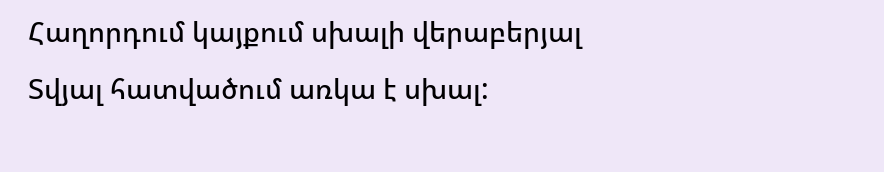Հաղորդում կայքում սխալի վերաբերյալ
Տվյալ հատվածում առկա է սխալ: